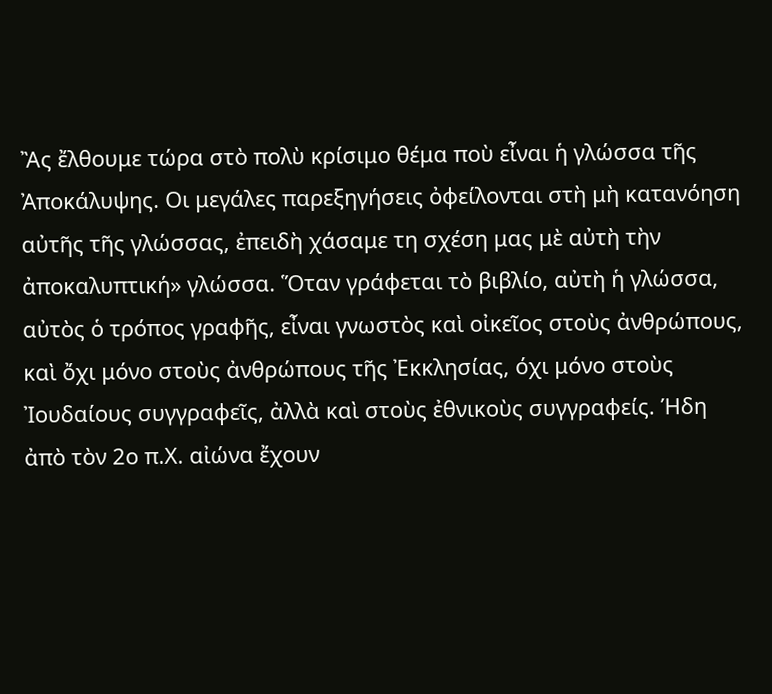Ἂς ἔλθουμε τώρα στὸ πολὺ κρίσιμο θέμα ποὺ εἶναι ἡ γλώσσα τῆς Ἀποκάλυψης. Οι μεγάλες παρεξηγήσεις ὀφείλονται στὴ μὴ κατανόηση αὐτῆς τῆς γλώσσας, ἐπειδὴ χάσαμε τη σχέση μας μὲ αὐτὴ τὴν ἀποκαλυπτική» γλώσσα. Ὅταν γράφεται τὸ βιβλίο, αὐτὴ ἡ γλώσσα, αὐτὸς ὁ τρόπος γραφῆς, εἶναι γνωστὸς καὶ οἰκεῖος στοὺς ἀνθρώπους, καὶ ὄχι μόνο στοὺς ἀνθρώπους τῆς Ἐκκλησίας, όχι μόνο στοὺς Ἰουδαίους συγγραφεῖς, ἀλλὰ καὶ στοὺς ἐθνικοὺς συγγραφείς. Ήδη ἀπὸ τὸν 2ο π.Χ. αἰώνα ἔχουν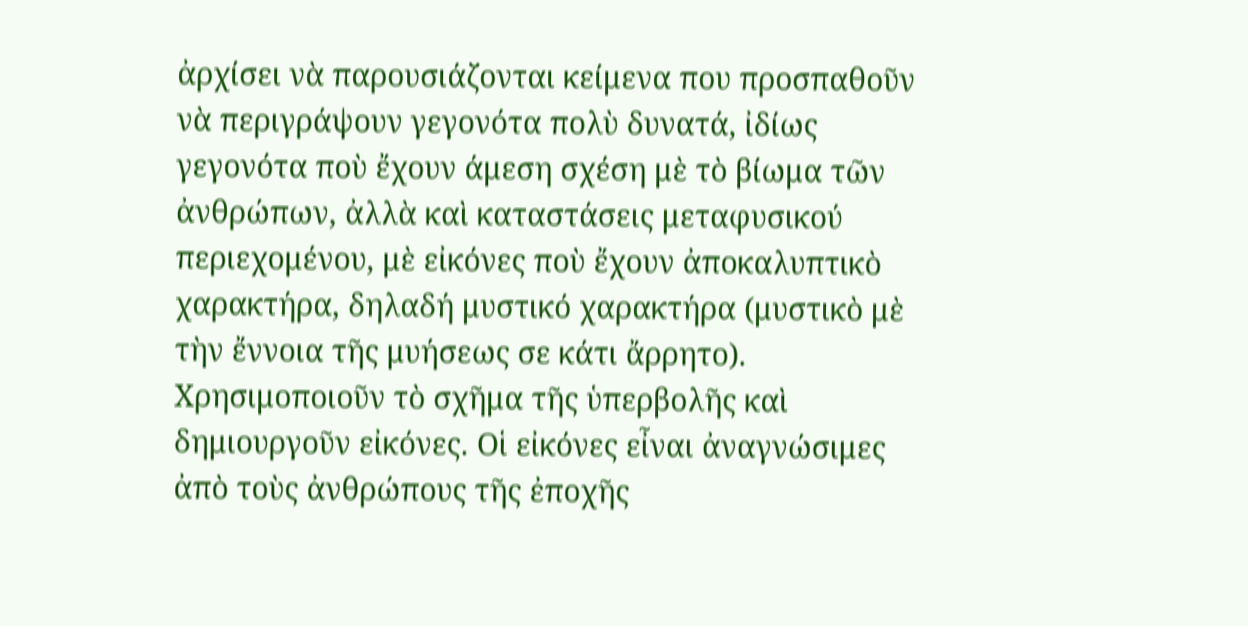ἀρχίσει νὰ παρουσιάζονται κείμενα που προσπαθοῦν νὰ περιγράψουν γεγονότα πολὺ δυνατά, ἰδίως γεγονότα ποὺ ἔχουν άμεση σχέση μὲ τὸ βίωμα τῶν ἀνθρώπων, ἀλλὰ καὶ καταστάσεις μεταφυσικού περιεχομένου, μὲ εἰκόνες ποὺ ἔχουν ἀποκαλυπτικὸ χαρακτήρα, δηλαδή μυστικό χαρακτήρα (μυστικὸ μὲ τὴν ἔννοια τῆς μυήσεως σε κάτι ἄρρητο). Χρησιμοποιοῦν τὸ σχῆμα τῆς ὑπερβολῆς καὶ δημιουργοῦν εἰκόνες. Οἱ εἰκόνες εἶναι ἀναγνώσιμες ἀπὸ τοὺς ἀνθρώπους τῆς ἐποχῆς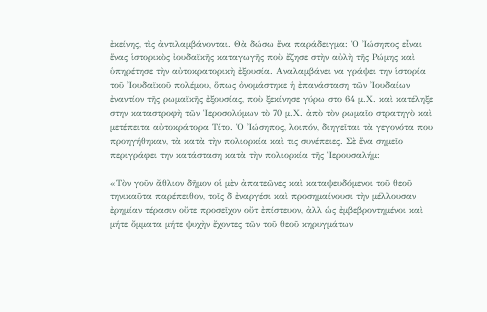ἐκείνης, τὶς ἀντιλαμβάνονται. Θὰ δώσω ἕνα παράδειγμα: Ὁ Ἰώσηπος εἶναι ἕνας ἱστορικὸς ἰουδαϊκῆς καταγωγῆς ποὺ ἔζησε στὴν αὐλὴ τῆς Ρώμης καὶ ὑπηρέτησε τὴν αὐτοκρατορικὴ ἐξουσία. Αναλαμβάνει να γράψει την ἱστορία τοῦ Ἰουδαϊκοῦ πολέμου, ὅπως ὀνομάστηκε ἡ ἐπανάσταση τῶν Ἰουδαίων ἐναντίον τῆς ρωμαϊκῆς ἐξουσίας, ποὺ ξεκίνησε γύρω στο 64 μ.Χ. καὶ κατέληξε στην καταστροφὴ τῶν Ἱεροσολύμων τὸ 70 μ.Χ. ἀπὸ τὸν ρωμαῖο στρατηγὸ καὶ μετέπειτα αὐτοκράτορα Τίτο. Ὁ Ἰώσηπος, λοιπόν, διηγεῖται τὰ γεγονότα που προηγήθηκαν, τὰ κατὰ τὴν πολιορκία καὶ τις συνέπειες. Σὲ ἕνα σημεῖο περιγράφει την κατάσταση κατὰ τὴν πολιορκία τῆς Ἱερουσαλήμ:

«Τὸν γοῦν ἄθλιον δῆμον οἱ μὲν ἀπατεῶνες καὶ καταψευδόμενοι τοῦ θεοῦ τηνικαῦτα παρέπειθον, τοῖς δ ἐναργέσι καὶ προσημαίνουσι τὴν μέλλουσαν ἐρημίαν τέρασιν οὔτε προσεῖχον οὔτ ἐπίστευον, ἀλλ ὡς ἐμβεβροντημένοι καὶ μήτε ὄμματα μήτε ψυχὴν ἔχοντες τῶν τοῦ θεοῦ κηρυγμάτων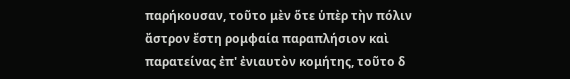παρήκουσαν, τοῦτο μὲν ὅτε ὑπὲρ τὴν πόλιν ἄστρον ἔστη ρομφαία παραπλήσιον καὶ παρατείνας ἐπ' ἐνιαυτὸν κομήτης, τοῦτο δ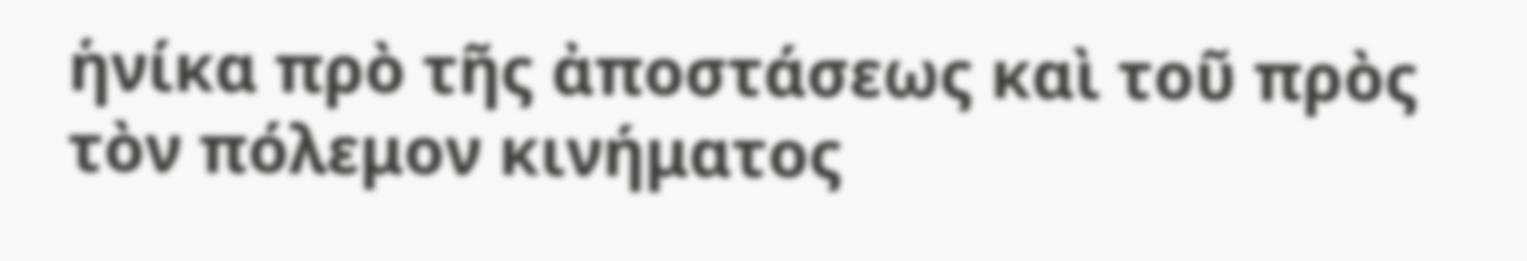ἡνίκα πρὸ τῆς ἀποστάσεως καὶ τοῦ πρὸς τὸν πόλεμον κινήματος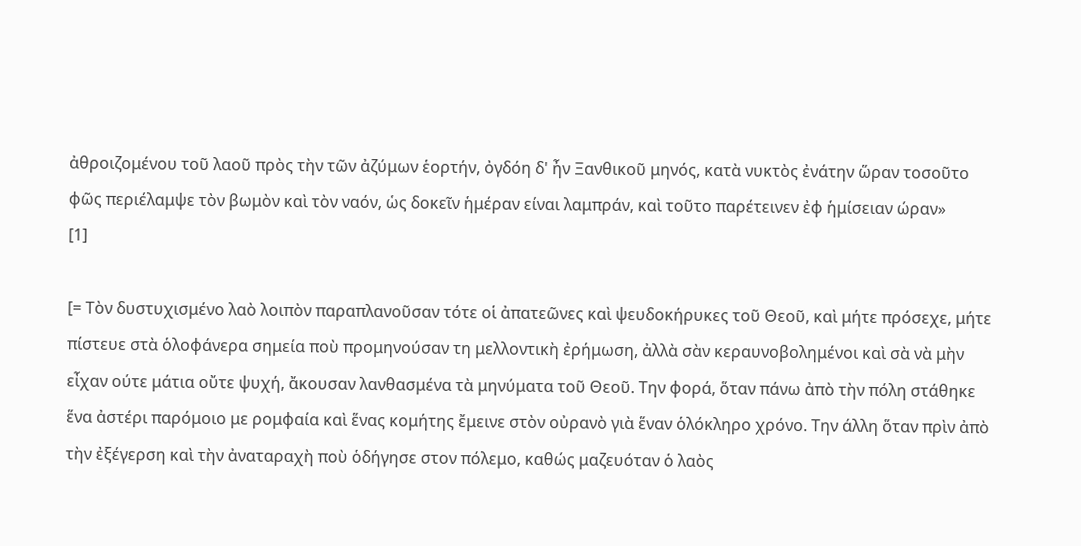ἀθροιζομένου τοῦ λαοῦ πρὸς τὴν τῶν ἀζύμων ἑορτήν, ὀγδόη δ' ἦν Ξανθικοῦ μηνός, κατὰ νυκτὸς ἐνάτην ὥραν τοσοῦτο φῶς περιέλαμψε τὸν βωμὸν καὶ τὸν ναόν, ὡς δοκεῖν ἡμέραν είναι λαμπράν, καὶ τοῦτο παρέτεινεν ἐφ ἡμίσειαν ώραν»
[1]

[= Τὸν δυστυχισμένο λαὸ λοιπὸν παραπλανοῦσαν τότε οἱ ἀπατεῶνες καὶ ψευδοκήρυκες τοῦ Θεοῦ, καὶ μήτε πρόσεχε, μήτε πίστευε στὰ ὁλοφάνερα σημεία ποὺ προμηνούσαν τη μελλοντικὴ ἐρήμωση, ἀλλὰ σὰν κεραυνοβολημένοι καὶ σὰ νὰ μὴν εἶχαν ούτε μάτια οὔτε ψυχή, ἄκουσαν λανθασμένα τὰ μηνύματα τοῦ Θεοῦ. Την φορά, ὅταν πάνω ἀπὸ τὴν πόλη στάθηκε ἕνα ἀστέρι παρόμοιο με ρομφαία καὶ ἕνας κομήτης ἔμεινε στὸν οὐρανὸ γιὰ ἕναν ὁλόκληρο χρόνο. Την άλλη ὅταν πρὶν ἀπὸ τὴν ἐξέγερση καὶ τὴν ἀναταραχὴ ποὺ ὁδήγησε στον πόλεμο, καθώς μαζευόταν ὁ λαὸς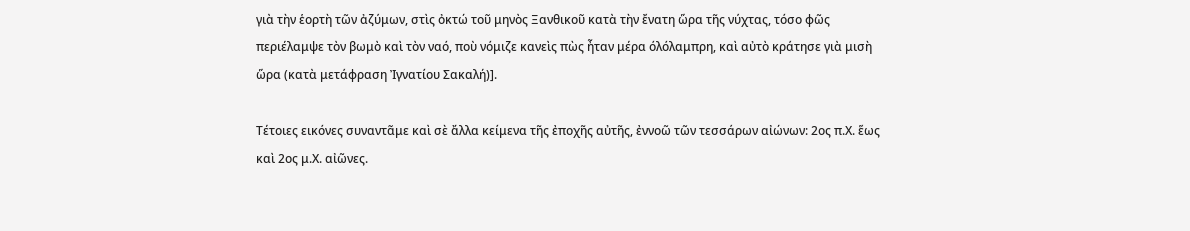γιὰ τὴν ἑορτὴ τῶν ἀζύμων, στὶς ὀκτώ τοῦ μηνὸς Ξανθικοῦ κατὰ τὴν ἔνατη ὥρα τῆς νύχτας, τόσο φῶς περιέλαμψε τὸν βωμὸ καὶ τὸν ναό, ποὺ νόμιζε κανεὶς πὼς ἦταν μέρα όλόλαμπρη, καὶ αὐτὸ κράτησε γιὰ μισὴ ὥρα (κατὰ μετάφραση Ἰγνατίου Σακαλή)].

Τέτοιες εικόνες συναντᾶμε καὶ σὲ ἄλλα κείμενα τῆς ἐποχῆς αὐτῆς, ἐννοῶ τῶν τεσσάρων αἰώνων: 2ος π.Χ. ἕως καὶ 2ος μ.Χ. αἰῶνες.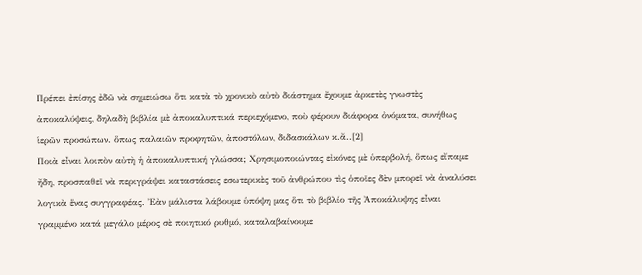Πρέπει ἐπίσης ἐδῶ νὰ σημειώσω ὅτι κατὰ τὸ χρονικὸ αὐτὸ διάστημα ἔχουμε ἀρκετὲς γνωστὲς ἀποκαλύψεις, δηλαδὴ βιβλία μὲ ἀποκαλυπτικά περιεχόμενο, ποὺ φέρουν διάφορα ὀνόματα, συνήθως ἱερῶν προσώπων. ὅπως παλαιῶν προφητῶν, ἀποστόλων, διδασκάλων κ.ἄ..[2]
Ποιὰ εἶναι λοιπὸν αὐτὴ ἡ ἀποκαλυπτική γλώσσα; Χρησιμοποιώντας εἰκόνες μὲ ὑπερβολή, ὅπως εἴπαμε ἤδη, προσπαθεῖ νὰ περιγράψει καταστάσεις εσωτερικὲς τοῦ ἀνθρώπου τὶς ὁποῖες δὲν μπορεῖ νὰ ἀναλύσει λογικὰ ἕνας συγγραφέας. Ἐὰν μάλιστα λάβουμε ὑπόψη μας ὅτι τὸ βιβλίο τῆς Ἀποκάλυψης εἶναι γραμμένο κατά μεγάλο μέρος σὲ ποιητικό ρυθμό, καταλαβαίνουμε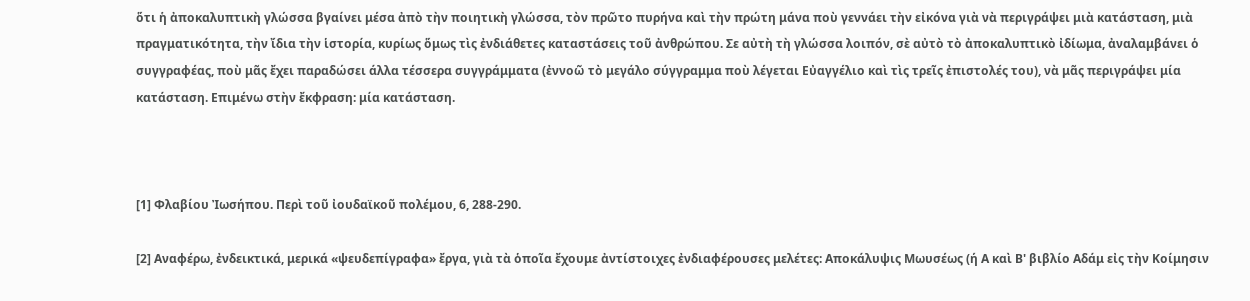ὅτι ἡ ἀποκαλυπτικὴ γλώσσα βγαίνει μέσα ἀπὸ τὴν ποιητικὴ γλώσσα, τὸν πρῶτο πυρήνα καὶ τὴν πρώτη μάνα ποὺ γεννάει τὴν εἰκόνα γιὰ νὰ περιγράψει μιὰ κατάσταση, μιὰ πραγματικότητα, τὴν ἴδια τὴν ἱστορία, κυρίως ὅμως τὶς ἐνδιάθετες καταστάσεις τοῦ ἀνθρώπου. Σε αὐτὴ τὴ γλώσσα λοιπόν, σὲ αὐτὸ τὸ ἀποκαλυπτικὸ ἰδίωμα, ἀναλαμβάνει ὁ συγγραφέας, ποὺ μᾶς ἔχει παραδώσει άλλα τέσσερα συγγράμματα (ἐννοῶ τὸ μεγάλο σύγγραμμα ποὺ λέγεται Εὐαγγέλιο καὶ τὶς τρεῖς ἐπιστολές του), νὰ μᾶς περιγράψει μία κατάσταση. Επιμένω στὴν ἔκφραση: μία κατάσταση.



[1] Φλαβίου Ἰωσήπου. Περὶ τοῦ ἰουδαϊκοῦ πολέμου, 6, 288-290.

[2] Αναφέρω, ἐνδεικτικά, μερικά «ψευδεπίγραφα» ἔργα, γιὰ τὰ ὁποῖα ἔχουμε ἀντίστοιχες ἐνδιαφέρουσες μελέτες: Αποκάλυψις Μωυσέως (ή Α καὶ Β' βιβλίο Αδάμ εἰς τὴν Κοίμησιν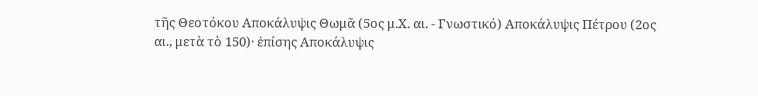τῆς Θεοτόκου Αποκάλυψις Θωμᾶ (5ος μ.Χ. αι. - Γνωστικό) Αποκάλυψις Πέτρου (2ος αι., μετὰ τὸ 150)· ἐπίσης Αποκάλυψις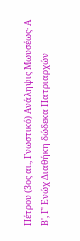Πέτρου (3ος αι., Γνωστικό) Ανάληψις Μωυσέως· Α Β', Γ' Ενώχ Διαθήκη δώδεκα Πατριαρχών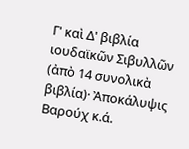Γ' καὶ Δ' βιβλία ιουδαϊκῶν Σιβυλλῶν (ἀπὸ 14 συνολικὰ βιβλία)· Ἀποκάλυψις Βαρούχ κ.ά.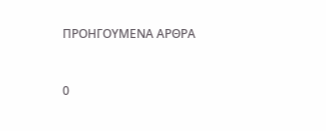ΠΡΟΗΓΟΥΜΕΝΑ ΑΡΘΡΑ


0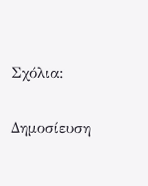Σχόλια:

Δημοσίευση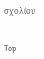σχολίου


Top